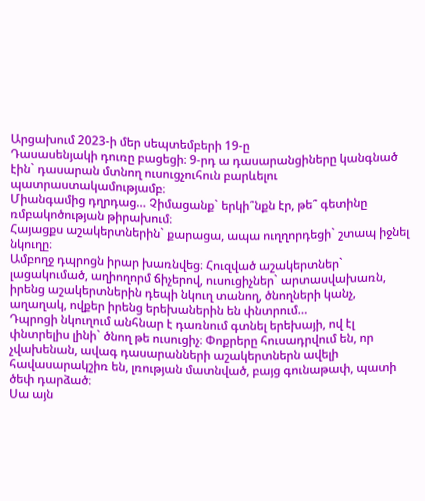Արցախում 2023-ի մեր սեպտեմբերի 19-ը
Դասասենյակի դուռը բացեցի։ 9-րդ ա դասարանցիները կանգնած էին` դասարան մտնող ուսուցչուհուն բարևելու պատրաստակամությամբ։
Միանգամից դղրդաց… Չիմացանք` երկի՞նքն էր, թե՞ գետինը ռմբակոծության թիրախում։
Հայացքս աշակերտներին` քարացա, ապա ուղղորդեցի` շտապ իջնել նկուղը։
Ամբողջ դպրոցն իրար խառնվեց։ Հուզված աշակերտներ` լացակումած, աղիողորմ ճիչերով, ուսուցիչներ` արտասվախառն, իրենց աշակերտներին դեպի նկուղ տանող, ծնողների կանչ, աղաղակ, ովքեր իրենց երեխաներին են փնտրում…
Դպրոցի նկուղում անհնար է դառնում գտնել երեխայի, ով էլ փնտրելիս լինի` ծնող թե ուսուցիչ։ Փոքրերը հուսադրվում են, որ չվախենան, ավագ դասարանների աշակերտներն ավելի հավասարակշիռ են, լռության մատնված, բայց գունաթափ, պատի ծեփ դարձած։
Սա այն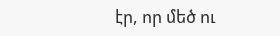էր, որ մեծ ու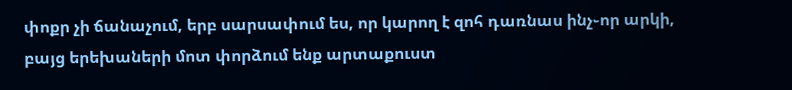փոքր չի ճանաչում, երբ սարսափում ես, որ կարող է զոհ դառնաս ինչ֊որ արկի, բայց երեխաների մոտ փորձում ենք արտաքուստ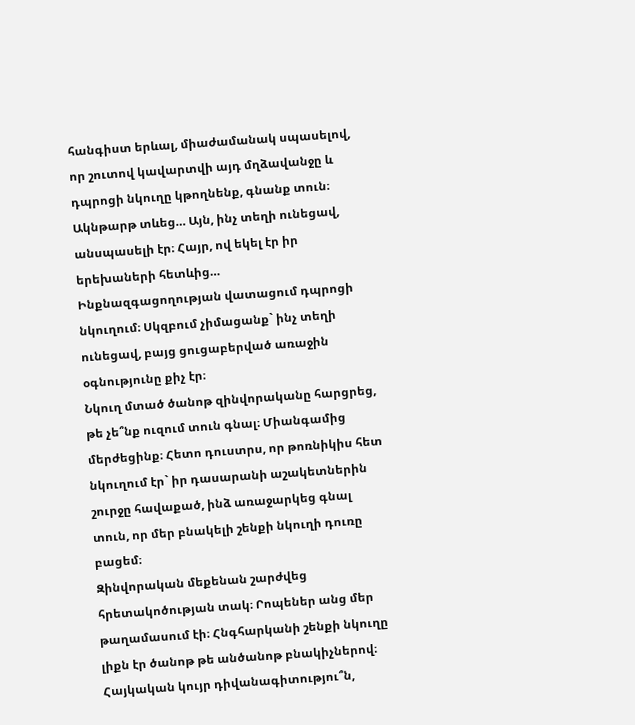հանգիստ երևալ, միաժամանակ սպասելով, որ շուտով կավարտվի այդ մղձավանջը և դպրոցի նկուղը կթողնենք, գնանք տուն։
Ակնթարթ տևեց… Այն, ինչ տեղի ունեցավ, անսպասելի էր։ Հայր, ով եկել էր իր երեխաների հետևից…
Ինքնազգացողության վատացում դպրոցի նկուղում։ Սկզբում չիմացանք` ինչ տեղի ունեցավ, բայց ցուցաբերված առաջին օգնությունը քիչ էր։
Նկուղ մտած ծանոթ զինվորականը հարցրեց, թե չե՞նք ուզում տուն գնալ։ Միանգամից մերժեցինք։ Հետո դուստրս, որ թոռնիկիս հետ նկուղում էր` իր դասարանի աշակետներին շուրջը հավաքած, ինձ առաջարկեց գնալ տուն, որ մեր բնակելի շենքի նկուղի դուռը բացեմ։
Զինվորական մեքենան շարժվեց հրետակոծության տակ։ Րոպեներ անց մեր թաղամասում էի։ Հնգհարկանի շենքի նկուղը լիքն էր ծանոթ թե անծանոթ բնակիչներով։
Հայկական կույր դիվանագիտությու՞ն,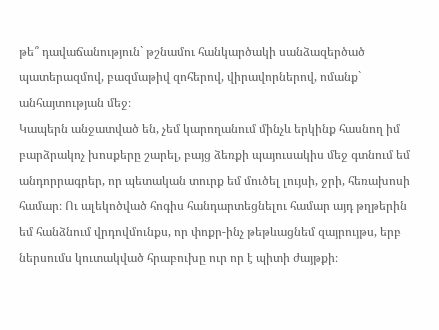թե՞ դավաճանություն` թշնամու հանկարծակի սանձազերծած պատերազմով, բազմաթիվ զոհերով, վիրավորներով, ոմանք` անհայտության մեջ։
Կապերն անջատված են, չեմ կարողանում մինչև երկինք հասնող իմ բարձրակոչ խոսքերը շարել, բայց ձեռքի պայուսակիս մեջ գտնում եմ անդորրագրեր, որ պետական տուրք եմ մուծել լույսի, ջրի, հեռախոսի համար։ Ու ալեկոծված հոգիս հանդարտեցնելու համար այդ թղթերին եմ հանձնում վրդովմունքս, որ փոքր-ինչ թեթևացնեմ զայրույթս, երբ ներսումս կուտակված հրաբուխը ուր որ է պիտի ժայթքի։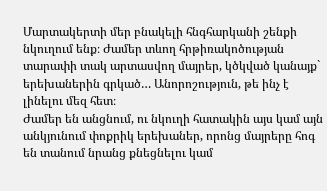Մարտակերտի մեր բնակելի հնգհարկանի շենքի նկուղում ենք։ Ժամեր տևող հրթիռակոծության տարափի տակ արտասվող մայրեր, կծկված կանայք` երեխաներին գրկած… Անորոշություն, թե ինչ է լինելու մեզ հետ։
Ժամեր են անցնում, ու նկուղի հատակին այս կամ այն անկյունում փոքրիկ երեխաներ, որոնց մայրերը հոգ են տանում նրանց քնեցնելու կամ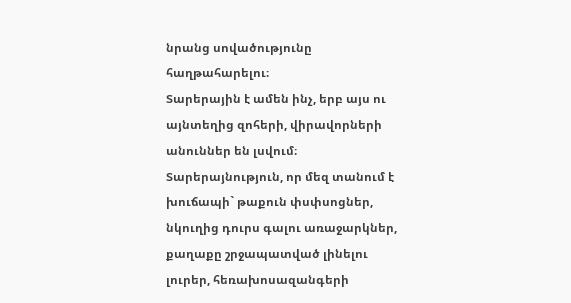նրանց սովածությունը հաղթահարելու։
Տարերային է ամեն ինչ, երբ այս ու այնտեղից զոհերի, վիրավորների անուններ են լսվում։ Տարերայնություն, որ մեզ տանում է խուճապի` թաքուն փսփսոցներ, նկուղից դուրս գալու առաջարկներ, քաղաքը շրջապատված լինելու լուրեր, հեռախոսազանգերի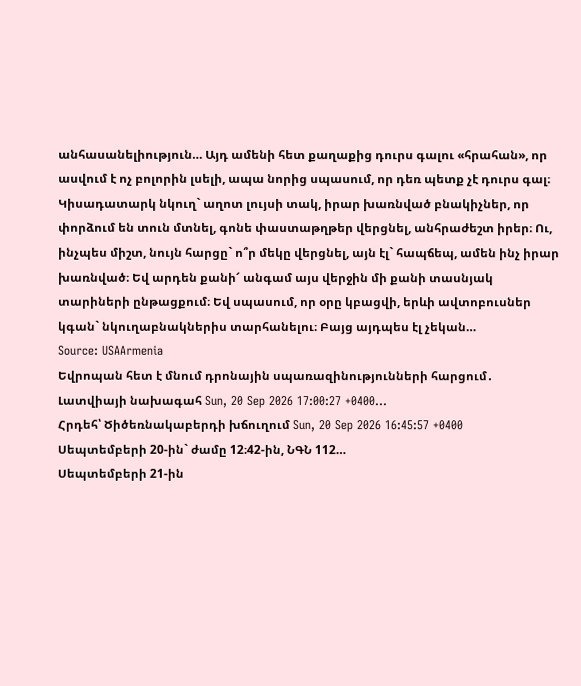անհասանելիություն… Այդ ամենի հետ քաղաքից դուրս գալու «հրահան», որ ասվում է ոչ բոլորին լսելի, ապա նորից սպասում, որ դեռ պետք չէ դուրս գալ։
Կիսադատարկ նկուղ` աղոտ լույսի տակ, իրար խառնված բնակիչներ, որ փորձում են տուն մտնել, գոնե փաստաթղթեր վերցնել, անհրաժեշտ իրեր։ Ու, ինչպես միշտ, նույն հարցը` ո՞ր մեկը վերցնել, այն էլ` հապճեպ, ամեն ինչ իրար խառնված։ Եվ արդեն քանի՜ անգամ այս վերջին մի քանի տասնյակ տարիների ընթացքում։ Եվ սպասում, որ օրը կբացվի, երևի ավտոբուսներ կգան` նկուղաբնակներիս տարհանելու։ Բայց այդպես էլ չեկան…
Source: USAArmenia
Եվրոպան հետ է մնում դրոնային սպառազինությունների հարցում․ Լատվիայի նախագահ Sun, 20 Sep 2026 17:00:27 +0400…
Հրդեհ՝ Ծիծեռնակաբերդի խճուղում Sun, 20 Sep 2026 16:45:57 +0400 Սեպտեմբերի 20-ին` ժամը 12։42-ին, ՆԳՆ 112…
Սեպտեմբերի 21-ին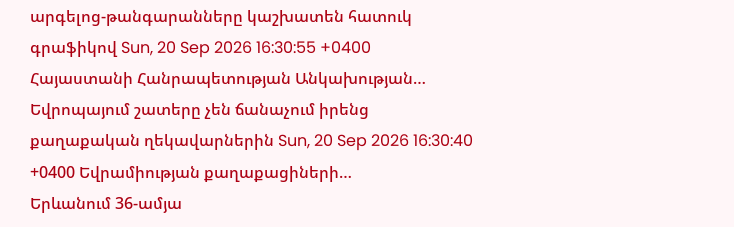արգելոց-թանգարանները կաշխատեն հատուկ գրաֆիկով Sun, 20 Sep 2026 16:30:55 +0400 Հայաստանի Հանրապետության Անկախության…
Եվրոպայում շատերը չեն ճանաչում իրենց քաղաքական ղեկավարներին Sun, 20 Sep 2026 16:30:40 +0400 Եվրամիության քաղաքացիների…
Երևանում 36-ամյա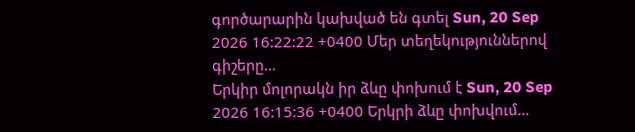գործարարին կախված են գտել Sun, 20 Sep 2026 16:22:22 +0400 Մեր տեղեկություններով գիշերը…
Երկիր մոլորակն իր ձևը փոխում է Sun, 20 Sep 2026 16:15:36 +0400 Երկրի ձևը փոխվում…